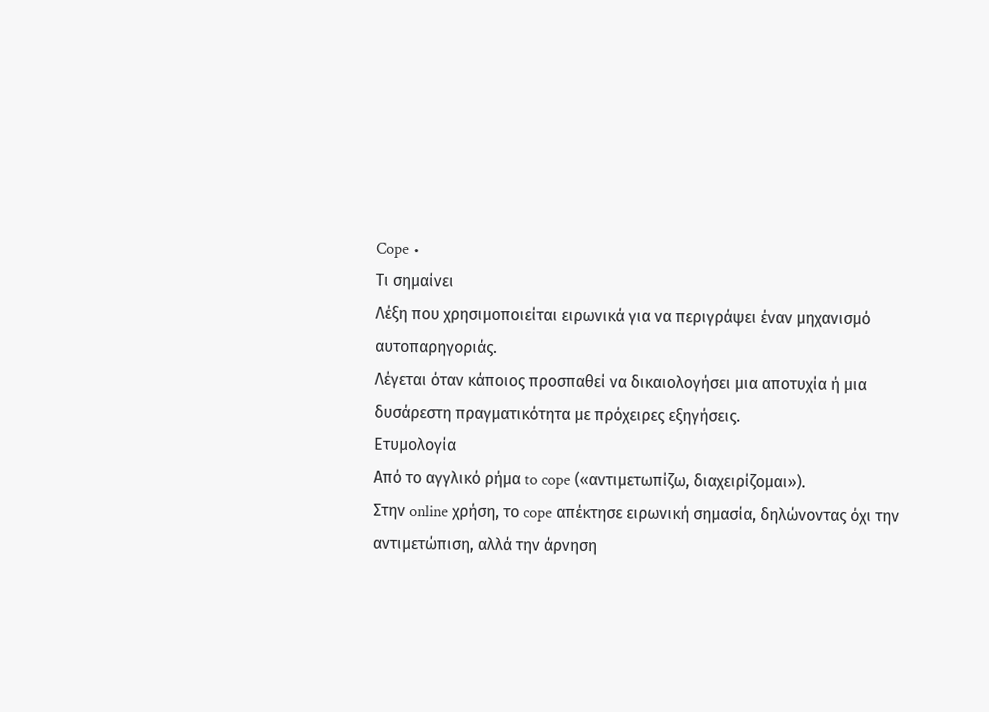Cope •
Τι σημαίνει
Λέξη που χρησιμοποιείται ειρωνικά για να περιγράψει έναν μηχανισμό αυτοπαρηγοριάς.
Λέγεται όταν κάποιος προσπαθεί να δικαιολογήσει μια αποτυχία ή μια δυσάρεστη πραγματικότητα με πρόχειρες εξηγήσεις.
Ετυμολογία
Από το αγγλικό ρήμα to cope («αντιμετωπίζω, διαχειρίζομαι»).
Στην online χρήση, το cope απέκτησε ειρωνική σημασία, δηλώνοντας όχι την αντιμετώπιση, αλλά την άρνηση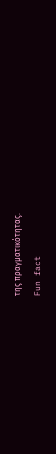της πραγματικότητας.
Fun fact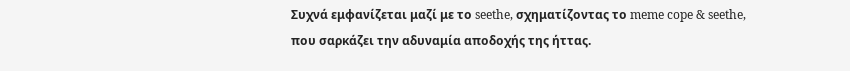Συχνά εμφανίζεται μαζί με το seethe, σχηματίζοντας το meme cope & seethe, που σαρκάζει την αδυναμία αποδοχής της ήττας.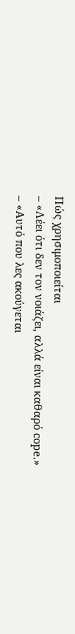Πώς χρησιμοποιείται
– «Λέει ότι δεν τον νοιάζει, αλλά είναι καθαρό cope.»
– «Αυτό που λες ακούγεται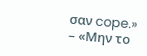σαν cope.»
– «Μην το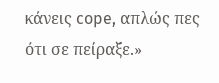κάνεις cope, απλώς πες ότι σε πείραξε.»